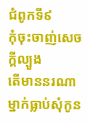ជំពូកទី៩
កុំចុះចាញ់សេចក្ដីល្បួង
តើមាននរណាម្នាក់ធ្លាប់សុំកូន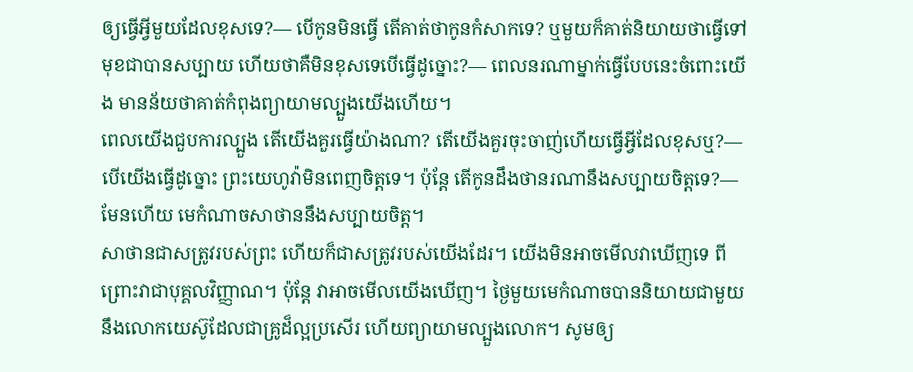ឲ្យធ្វើអ្វីមួយដែលខុសទេ?— បើកូនមិនធ្វើ តើគាត់ថាកូនកំសាកទេ? ឬមួយក៏គាត់និយាយថាធ្វើទៅមុខជាបានសប្បាយ ហើយថាគឺមិនខុសទេបើធ្វើដូច្នោះ?— ពេលនរណាម្នាក់ធ្វើបែបនេះចំពោះយើង មានន័យថាគាត់កំពុងព្យាយាមល្បួងយើងហើយ។
ពេលយើងជួបការល្បួង តើយើងគួរធ្វើយ៉ាងណា? តើយើងគួរចុះចាញ់ហើយធ្វើអ្វីដែលខុសឬ?— បើយើងធ្វើដូច្នោះ ព្រះយេហូវ៉ាមិនពេញចិត្តទេ។ ប៉ុន្តែ តើកូនដឹងថានរណានឹងសប្បាយចិត្តទេ?— មែនហើយ មេកំណាចសាថាននឹងសប្បាយចិត្ត។
សាថានជាសត្រូវរបស់ព្រះ ហើយក៏ជាសត្រូវរបស់យើងដែរ។ យើងមិនអាចមើលវាឃើញទេ ពីព្រោះវាជាបុគ្គលវិញ្ញាណ។ ប៉ុន្តែ វាអាចមើលយើងឃើញ។ ថ្ងៃមួយមេកំណាចបាននិយាយជាមួយនឹងលោកយេស៊ូដែលជាគ្រូដ៏ល្អប្រសើរ ហើយព្យាយាមល្បួងលោក។ សូមឲ្យ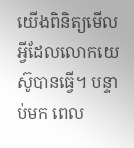យើងពិនិត្យមើលអ្វីដែលលោកយេស៊ូបានធ្វើ។ បន្ទាប់មក ពេល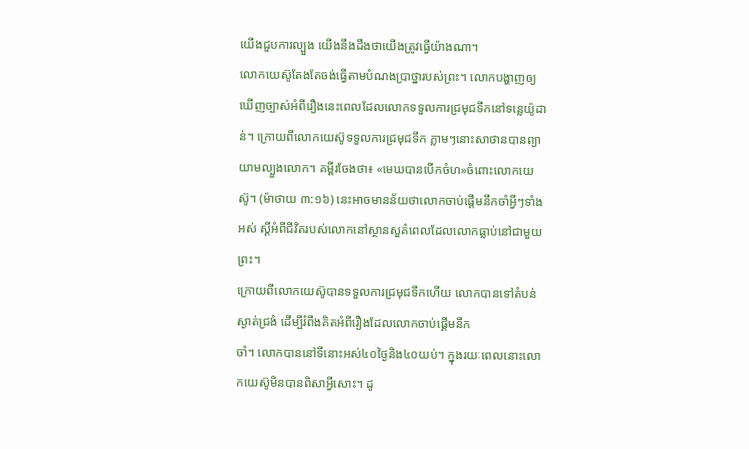យើងជួបការល្បួង យើងនឹងដឹងថាយើងត្រូវធ្វើយ៉ាងណា។
លោកយេស៊ូតែងតែចង់ធ្វើតាមបំណងប្រាថ្នារបស់ព្រះ។ លោកបង្ហាញឲ្យឃើញច្បាស់អំពីរឿងនេះពេលដែលលោកទទួលការជ្រមុជទឹកនៅទន្លេយ៉ូដាន់។ ក្រោយពីលោកយេស៊ូទទួលការជ្រមុជទឹក ភ្លាមៗនោះសាថានបានព្យាយាមល្បួងលោក។ គម្ពីរចែងថា៖ «មេឃបានបើកចំហ»ចំពោះលោកយេស៊ូ។ (ម៉ាថាយ ៣:១៦) នេះអាចមានន័យថាលោកចាប់ផ្ដើមនឹកចាំអ្វីៗទាំងអស់ ស្ដីអំពីជីវិតរបស់លោកនៅស្ថានសួគ៌ពេលដែលលោកធ្លាប់នៅជាមួយព្រះ។
ក្រោយពីលោកយេស៊ូបានទទួលការជ្រមុជទឹកហើយ លោកបានទៅតំបន់ស្ងាត់ជ្រងំ ដើម្បីរំពឹងគិតអំពីរឿងដែលលោកចាប់ផ្ដើមនឹក
ចាំ។ លោកបាននៅទីនោះអស់៤០ថ្ងៃនិង៤០យប់។ ក្នុងរយៈពេលនោះលោកយេស៊ូមិនបានពិសាអ្វីសោះ។ ដូ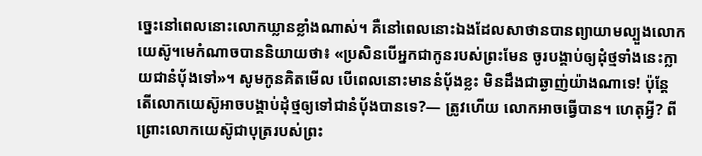ច្នេះនៅពេលនោះលោកឃ្លានខ្លាំងណាស់។ គឺនៅពេលនោះឯងដែលសាថានបានព្យាយាមល្បួងលោកយេស៊ូ។មេកំណាចបាននិយាយថា៖ «ប្រសិនបើអ្នកជាកូនរបស់ព្រះមែន ចូរបង្គាប់ឲ្យដុំថ្មទាំងនេះក្លាយជានំប៉័ងទៅ»។ សូមកូនគិតមើល បើពេលនោះមាននំប៉័ងខ្លះ មិនដឹងជាឆ្ងាញ់យ៉ាងណាទេ! ប៉ុន្តែ តើលោកយេស៊ូអាចបង្គាប់ដុំថ្មឲ្យទៅជានំប៉័ងបានទេ?— ត្រូវហើយ លោកអាចធ្វើបាន។ ហេតុអ្វី? ពីព្រោះលោកយេស៊ូជាបុត្ររបស់ព្រះ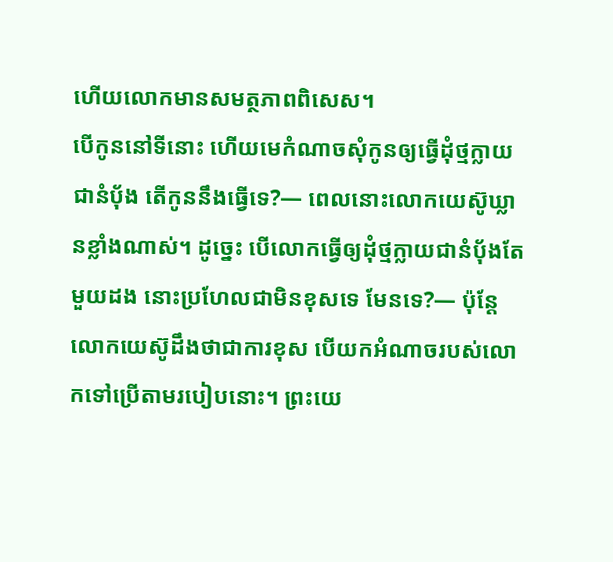ហើយលោកមានសមត្ថភាពពិសេស។
បើកូននៅទីនោះ ហើយមេកំណាចសុំកូនឲ្យធ្វើដុំថ្មក្លាយជានំប៉័ង តើកូននឹងធ្វើទេ?— ពេលនោះលោកយេស៊ូឃ្លានខ្លាំងណាស់។ ដូច្នេះ បើលោកធ្វើឲ្យដុំថ្មក្លាយជានំប៉័ងតែមួយដង នោះប្រហែលជាមិនខុសទេ មែនទេ?— ប៉ុន្តែ លោកយេស៊ូដឹងថាជាការខុស បើយកអំណាចរបស់លោកទៅប្រើតាមរបៀបនោះ។ ព្រះយេ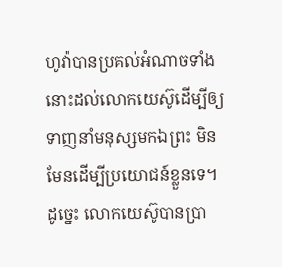ហូវ៉ាបានប្រគល់អំណាចទាំងនោះដល់លោកយេស៊ូដើម្បីឲ្យទាញនាំមនុស្សមកឯព្រះ មិនមែនដើម្បីប្រយោជន៍ខ្លួនទេ។
ដូច្នេះ លោកយេស៊ូបានប្រា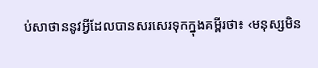ប់សាថាននូវអ្វីដែលបានសរសេរទុកក្នុងគម្ពីរថា៖ ‹មនុស្សមិន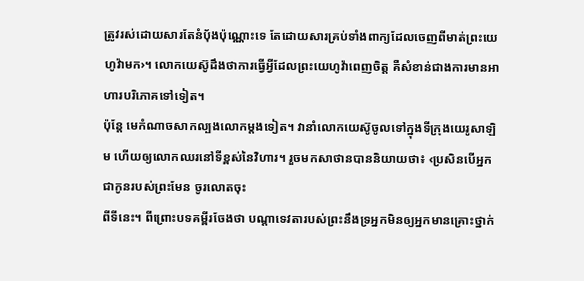ត្រូវរស់ដោយសារតែនំប៉័ងប៉ុណ្ណោះទេ តែដោយសារគ្រប់ទាំងពាក្យដែលចេញពីមាត់ព្រះយេហូវ៉ាមក›។ លោកយេស៊ូដឹងថាការធ្វើអ្វីដែលព្រះយេហូវ៉ាពេញចិត្ត គឺសំខាន់ជាងការមានអាហារបរិភោគទៅទៀត។
ប៉ុន្តែ មេកំណាចសាកល្បងលោកម្ដងទៀត។ វានាំលោកយេស៊ូចូលទៅក្នុងទីក្រុងយេរូសាឡិម ហើយឲ្យលោកឈរនៅទីខ្ពស់នៃវិហារ។ រួចមកសាថានបាននិយាយថា៖ ‹ប្រសិនបើអ្នកជាកូនរបស់ព្រះមែន ចូរលោតចុះ
ពីទីនេះ។ ពីព្រោះបទគម្ពីរចែងថា បណ្ដាទេវតារបស់ព្រះនឹងទ្រអ្នកមិនឲ្យអ្នកមានគ្រោះថ្នាក់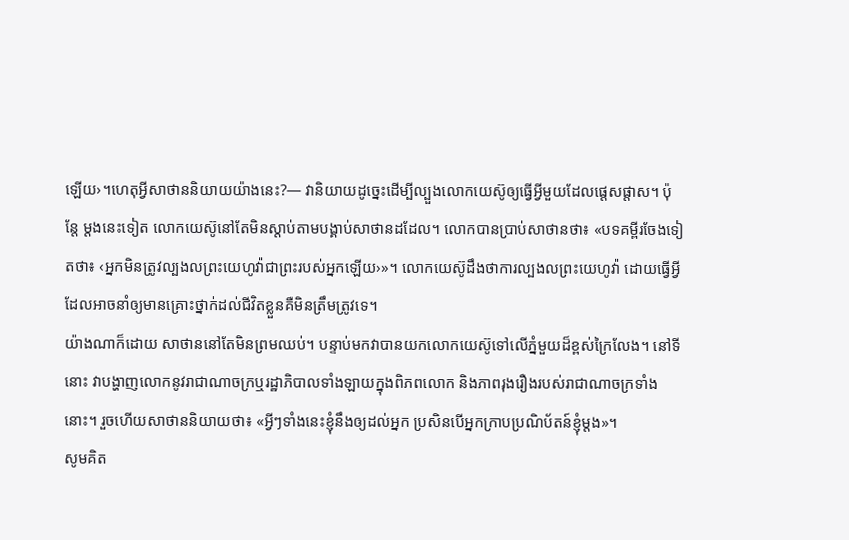ឡើយ›។ហេតុអ្វីសាថាននិយាយយ៉ាងនេះ?— វានិយាយដូច្នេះដើម្បីល្បួងលោកយេស៊ូឲ្យធ្វើអ្វីមួយដែលផ្ដេសផ្ដាស។ ប៉ុន្តែ ម្ដងនេះទៀត លោកយេស៊ូនៅតែមិនស្តាប់តាមបង្គាប់សាថានដដែល។ លោកបានប្រាប់សាថានថា៖ «បទគម្ពីរចែងទៀតថា៖ ‹អ្នកមិនត្រូវល្បងលព្រះយេហូវ៉ាជាព្រះរបស់អ្នកឡើយ›»។ លោកយេស៊ូដឹងថាការល្បងលព្រះយេហូវ៉ា ដោយធ្វើអ្វីដែលអាចនាំឲ្យមានគ្រោះថ្នាក់ដល់ជីវិតខ្លួនគឺមិនត្រឹមត្រូវទេ។
យ៉ាងណាក៏ដោយ សាថាននៅតែមិនព្រមឈប់។ បន្ទាប់មកវាបានយកលោកយេស៊ូទៅលើភ្នំមួយដ៏ខ្ពស់ក្រៃលែង។ នៅទីនោះ វាបង្ហាញលោកនូវរាជាណាចក្រឬរដ្ឋាភិបាលទាំងឡាយក្នុងពិភពលោក និងភាពរុងរឿងរបស់រាជាណាចក្រទាំងនោះ។ រួចហើយសាថាននិយាយថា៖ «អ្វីៗទាំងនេះខ្ញុំនឹងឲ្យដល់អ្នក ប្រសិនបើអ្នកក្រាបប្រណិប័តន៍ខ្ញុំម្ដង»។
សូមគិត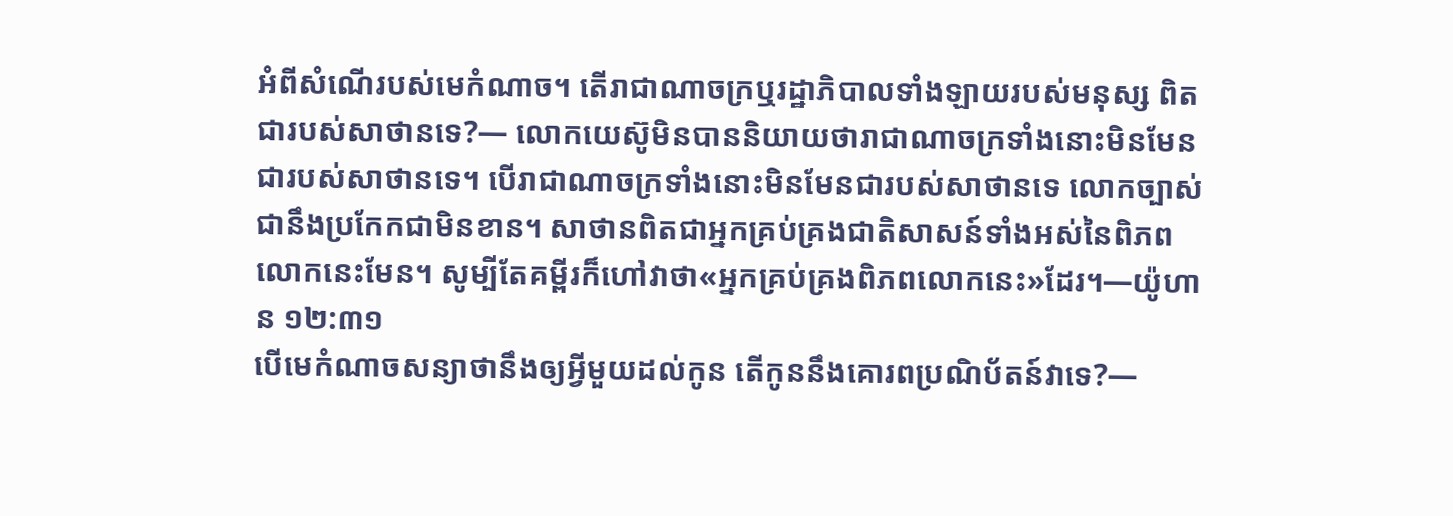អំពីសំណើរបស់មេកំណាច។ តើរាជាណាចក្រឬរដ្ឋាភិបាលទាំងឡាយរបស់មនុស្ស ពិតជារបស់សាថានទេ?— លោកយេស៊ូមិនបាននិយាយថារាជាណាចក្រទាំងនោះមិនមែនជារបស់សាថានទេ។ បើរាជាណាចក្រទាំងនោះមិនមែនជារបស់សាថានទេ លោកច្បាស់ជានឹងប្រកែកជាមិនខាន។ សាថានពិតជាអ្នកគ្រប់គ្រងជាតិសាសន៍ទាំងអស់នៃពិភពលោកនេះមែន។ សូម្បីតែគម្ពីរក៏ហៅវាថា«អ្នកគ្រប់គ្រងពិភពលោកនេះ»ដែរ។—យ៉ូហាន ១២:៣១
បើមេកំណាចសន្យាថានឹងឲ្យអ្វីមួយដល់កូន តើកូននឹងគោរពប្រណិប័តន៍វាទេ?—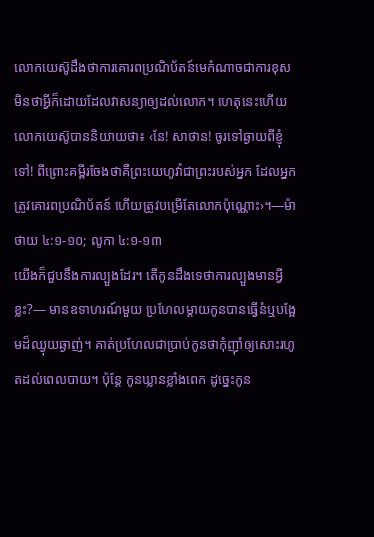លោកយេស៊ូដឹងថាការគោរពប្រណិប័តន៍មេកំណាចជាការខុស មិនថាអ្វីក៏ដោយដែលវាសន្យាឲ្យដល់លោក។ ហេតុនេះហើយ លោកយេស៊ូបាននិយាយថា៖ ‹នែ! សាថាន! ចូរទៅឆ្ងាយពីខ្ញុំទៅ! ពីព្រោះគម្ពីរចែងថាគឺព្រះយេហូវ៉ាជាព្រះរបស់អ្នក ដែលអ្នកត្រូវគោរពប្រណិប័តន៍ ហើយត្រូវបម្រើតែលោកប៉ុណ្ណោះ›។—ម៉ាថាយ ៤:១-១០; លូកា ៤:១-១៣
យើងក៏ជួបនឹងការល្បួងដែរ។ តើកូនដឹងទេថាការល្បួងមានអ្វីខ្លះ?— មានឧទាហរណ៍មួយ ប្រហែលម្ដាយកូនបានធ្វើនំឬបង្អែមដ៏ឈ្ងុយឆ្ងាញ់។ គាត់ប្រហែលជាប្រាប់កូនថាកុំញ៉ាំឲ្យសោះរហូតដល់ពេលបាយ។ ប៉ុន្តែ កូនឃ្លានខ្លាំងពេក ដូច្នេះកូន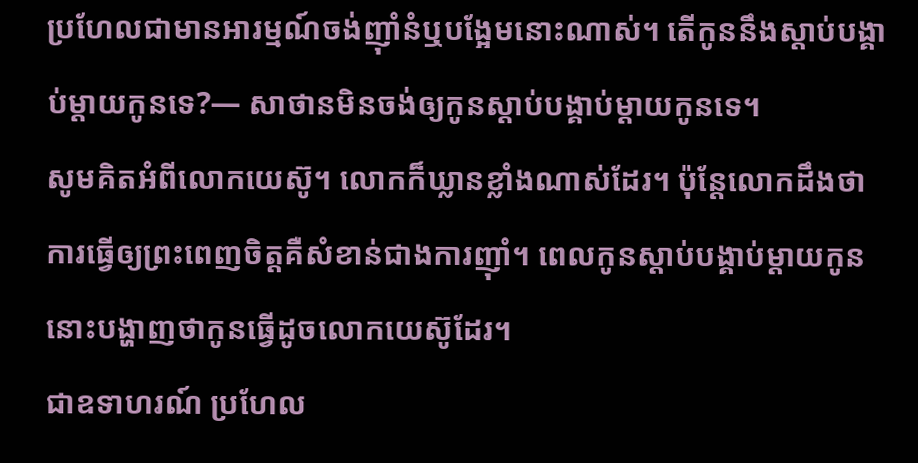ប្រហែលជាមានអារម្មណ៍ចង់ញ៉ាំនំឬបង្អែមនោះណាស់។ តើកូននឹងស្តាប់បង្គាប់ម្ដាយកូនទេ?— សាថានមិនចង់ឲ្យកូនស្តាប់បង្គាប់ម្ដាយកូនទេ។
សូមគិតអំពីលោកយេស៊ូ។ លោកក៏ឃ្លានខ្លាំងណាស់ដែរ។ ប៉ុន្តែលោកដឹងថាការធ្វើឲ្យព្រះពេញចិត្តគឺសំខាន់ជាងការញ៉ាំ។ ពេលកូនស្តាប់បង្គាប់ម្ដាយកូន នោះបង្ហាញថាកូនធ្វើដូចលោកយេស៊ូដែរ។
ជាឧទាហរណ៍ ប្រហែល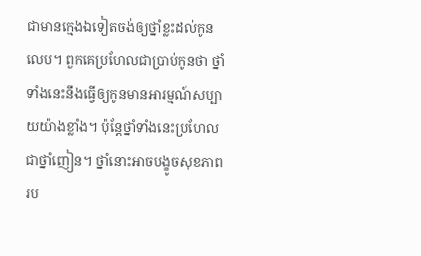ជាមានក្មេងឯទៀតចង់ឲ្យថ្នាំខ្លះដល់កូនលេប។ ពួកគេប្រហែលជាប្រាប់កូនថា ថ្នាំទាំងនេះនឹងធ្វើឲ្យកូនមានអារម្មណ៍សប្បាយយ៉ាងខ្លាំង។ ប៉ុន្តែថ្នាំទាំងនេះប្រហែលជាថ្នាំញៀន។ ថ្នាំនោះអាចបង្ខូចសុខភាពរប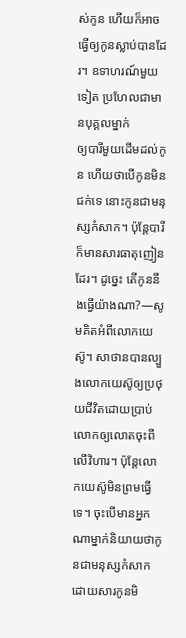ស់កូន ហើយក៏អាចធ្វើឲ្យកូនស្លាប់បានដែរ។ ឧទាហរណ៍មួយទៀត ប្រហែលជាមានបុគ្គលម្នាក់
ឲ្យបារីមួយដើមដល់កូន ហើយថាបើកូនមិនជក់ទេ នោះកូនជាមនុស្សកំសាក។ ប៉ុន្តែបារីក៏មានសារធាតុញៀនដែរ។ ដូច្នេះ តើកូននឹងធ្វើយ៉ាងណា?—សូមគិតអំពីលោកយេស៊ូ។ សាថានបានល្បួងលោកយេស៊ូឲ្យប្រថុយជីវិតដោយប្រាប់លោកឲ្យលោតចុះពីលើវិហារ។ ប៉ុន្តែលោកយេស៊ូមិនព្រមធ្វើទេ។ ចុះបើមានអ្នកណាម្នាក់និយាយថាកូនជាមនុស្សកំសាក ដោយសារកូនមិ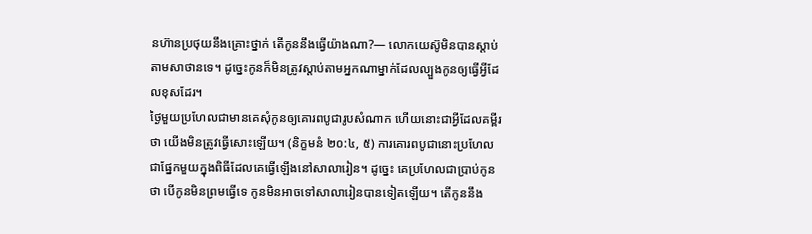នហ៊ានប្រថុយនឹងគ្រោះថ្នាក់ តើកូននឹងធ្វើយ៉ាងណា?— លោកយេស៊ូមិនបានស្តាប់តាមសាថានទេ។ ដូច្នេះកូនក៏មិនត្រូវស្តាប់តាមអ្នកណាម្នាក់ដែលល្បួងកូនឲ្យធ្វើអ្វីដែលខុសដែរ។
ថ្ងៃមួយប្រហែលជាមានគេសុំកូនឲ្យគោរពបូជារូបសំណាក ហើយនោះជាអ្វីដែលគម្ពីរថា យើងមិនត្រូវធ្វើសោះឡើយ។ (និក្ខមនំ ២០:៤, ៥) ការគោរពបូជានោះប្រហែលជាផ្នែកមួយក្នុងពិធីដែលគេធ្វើឡើងនៅសាលារៀន។ ដូច្នេះ គេប្រហែលជាប្រាប់កូនថា បើកូនមិនព្រមធ្វើទេ កូនមិនអាចទៅសាលារៀនបានទៀតឡើយ។ តើកូននឹង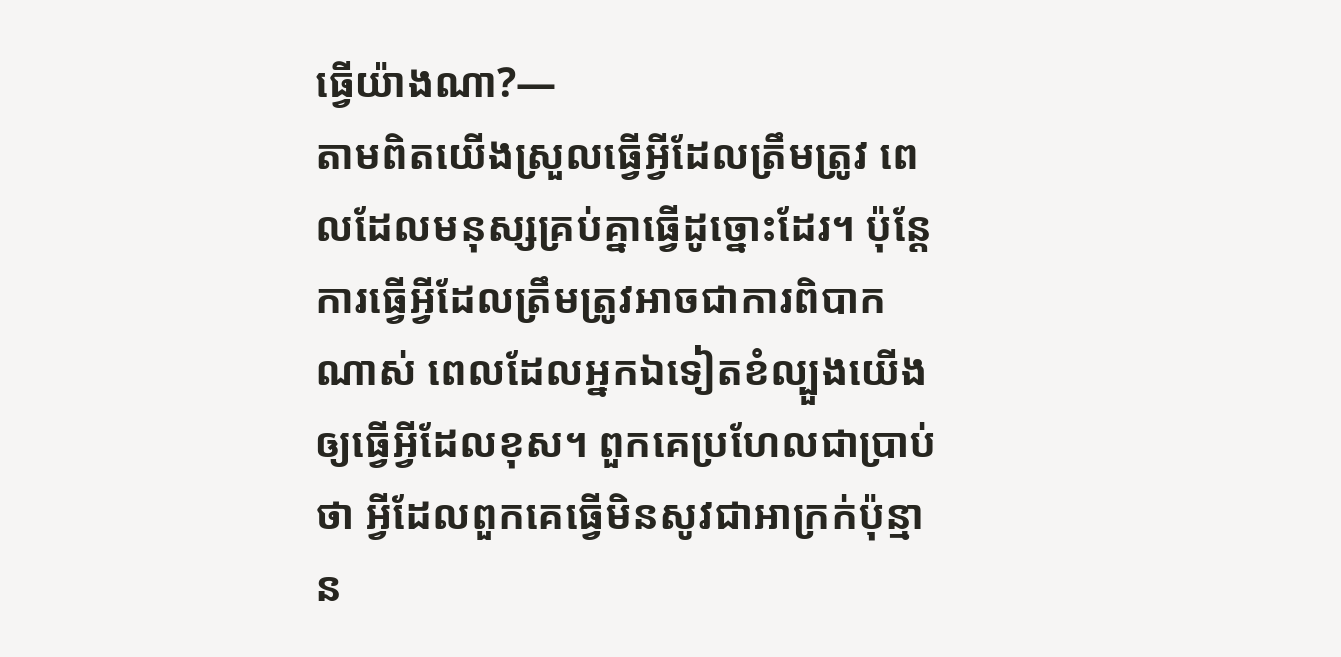ធ្វើយ៉ាងណា?—
តាមពិតយើងស្រួលធ្វើអ្វីដែលត្រឹមត្រូវ ពេលដែលមនុស្សគ្រប់គ្នាធ្វើដូច្នោះដែរ។ ប៉ុន្តែ ការធ្វើអ្វីដែលត្រឹមត្រូវអាចជាការពិបាកណាស់ ពេលដែលអ្នកឯទៀតខំល្បួងយើងឲ្យធ្វើអ្វីដែលខុស។ ពួកគេប្រហែលជាប្រាប់ថា អ្វីដែលពួកគេធ្វើមិនសូវជាអាក្រក់ប៉ុន្មាន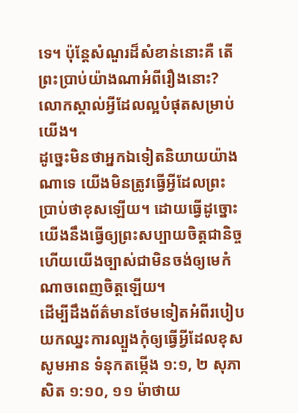ទេ។ ប៉ុន្តែសំណួរដ៏សំខាន់នោះគឺ តើព្រះប្រាប់យ៉ាងណាអំពីរឿងនោះ? លោកស្គាល់អ្វីដែលល្អបំផុតសម្រាប់យើង។
ដូច្នេះមិនថាអ្នកឯទៀតនិយាយយ៉ាងណាទេ យើងមិនត្រូវធ្វើអ្វីដែលព្រះប្រាប់ថាខុសឡើយ។ ដោយធ្វើដូច្នោះ យើងនឹងធ្វើឲ្យព្រះសប្បាយចិត្តជានិច្ច ហើយយើងច្បាស់ជាមិនចង់ឲ្យមេកំណាចពេញចិត្តឡើយ។
ដើម្បីដឹងព័ត៌មានថែមទៀតអំពីរបៀបយកឈ្នះការល្បួងកុំឲ្យធ្វើអ្វីដែលខុស សូមអាន ទំនុកតម្កើង ១:១, ២ សុភាសិត ១:១០, ១១ ម៉ាថាយ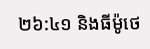២៦:៤១ និងធីម៉ូថេ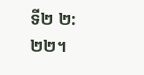ទី២ ២:២២។